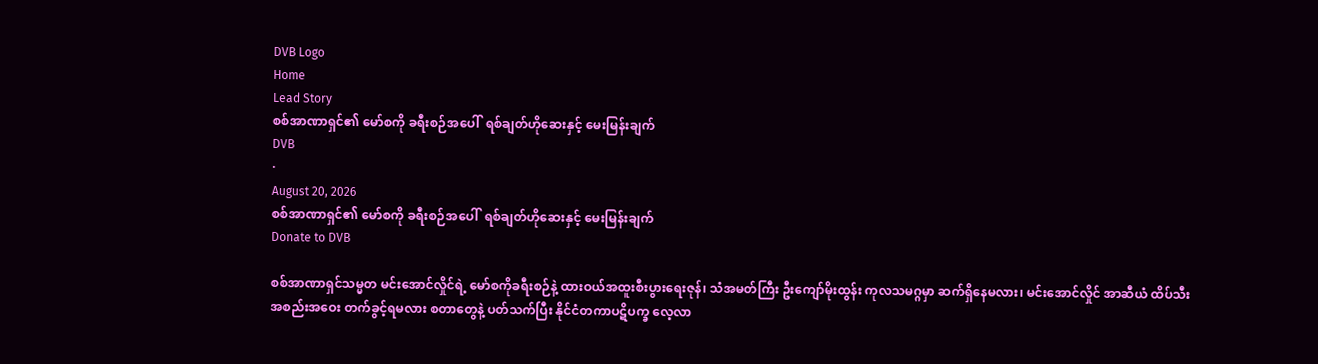DVB Logo
Home
Lead Story
စစ်အာဏာရှင်၏ မော်စကို ခရီးစဉ်အပေါ်  ရစ်ချတ်ဟိုဆေးနှင့် မေးမြန်းချက်
DVB
·
August 20, 2026
စစ်အာဏာရှင်၏ မော်စကို ခရီးစဉ်အပေါ်  ရစ်ချတ်ဟိုဆေးနှင့် မေးမြန်းချက်
Donate to DVB

စစ်အာဏာရှင်သမ္မတ မင်းအောင်လှိုင်ရဲ့ မော်စကိုခရီးစဉ်နဲ့ ထားဝယ်အထူးစီးပွားရေးဇုန်၊ သံအမတ်ကြီး ဦးကျော်မိုးထွန်း ကုလသမဂ္ဂမှာ ဆက်ရှိနေမလား၊ မင်းအောင်လှိုင် အာဆီယံ ထိပ်သီးအစည်းအဝေး တက်ခွင့်ရမလား စတာတွေနဲ့ ပတ်သက်ပြီး နိုင်ငံတကာပဋိပက္ခ လေ့လာ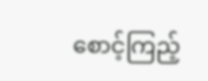စောင့်ကြည့်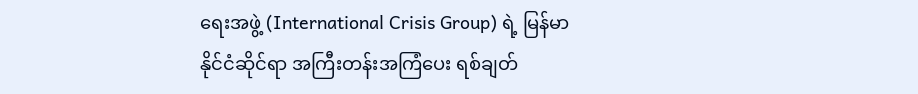ရေးအဖွဲ့ (International Crisis Group) ရဲ့ မြန်မာနိုင်ငံဆိုင်ရာ အကြီးတန်းအကြံပေး ရစ်ချတ်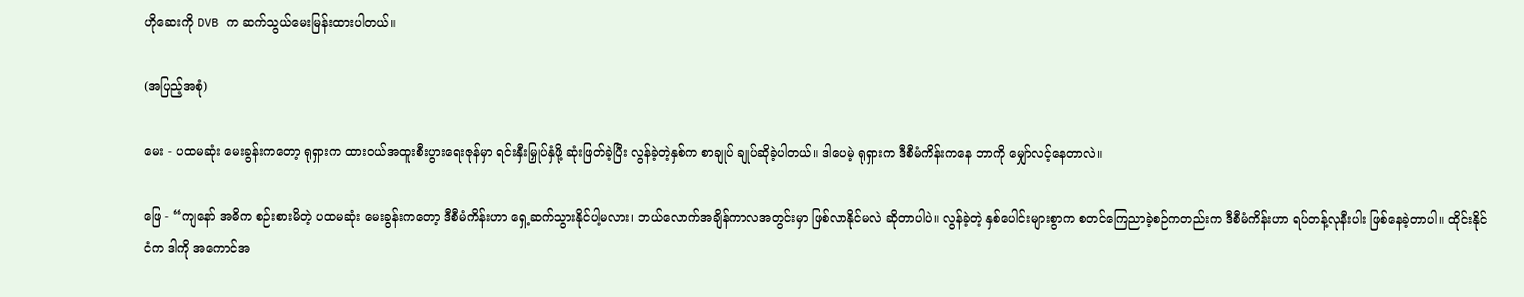ဟိုဆေးကို DVB က ဆက်သွယ်မေးမြန်းထားပါတယ်။

(အပြည့်အစုံ)

မေး - ပထမဆုံး မေးခွန်းကတော့ ရုရှားက ထားဝယ်အထူးစီးပွားရေးဇုန်မှာ ရင်းနှီးမြှုပ်နှံဖို့ ဆုံးဖြတ်ခဲ့ပြီး လွန်ခဲ့တဲ့နှစ်က စာချုပ် ချုပ်ဆိုခဲ့ပါတယ်။ ဒါပေမဲ့ ရုရှားက ဒီစီမံကိန်းကနေ ဘာကို မျှော်လင့်နေတာလဲ။

ဖြေ - “ကျနော် အဓိက စဉ်းစားမိတဲ့ ပထမဆုံး မေးခွန်းကတော့ ဒီစီမံကိန်းဟာ ရှေ့ဆက်သွားနိုင်ပါ့မလား၊ ဘယ်လောက်အချိန်ကာလအတွင်းမှာ ဖြစ်လာနိုင်မလဲ ဆိုတာပါပဲ။ လွန်ခဲ့တဲ့ နှစ်ပေါင်းများစွာက စတင်ကြေညာခဲ့စဉ်ကတည်းက ဒီစီမံကိန်းဟာ ရပ်တန့်လုနီးပါး ဖြစ်နေခဲ့တာပါ။ ထိုင်းနိုင်ငံက ဒါကို အကောင်အ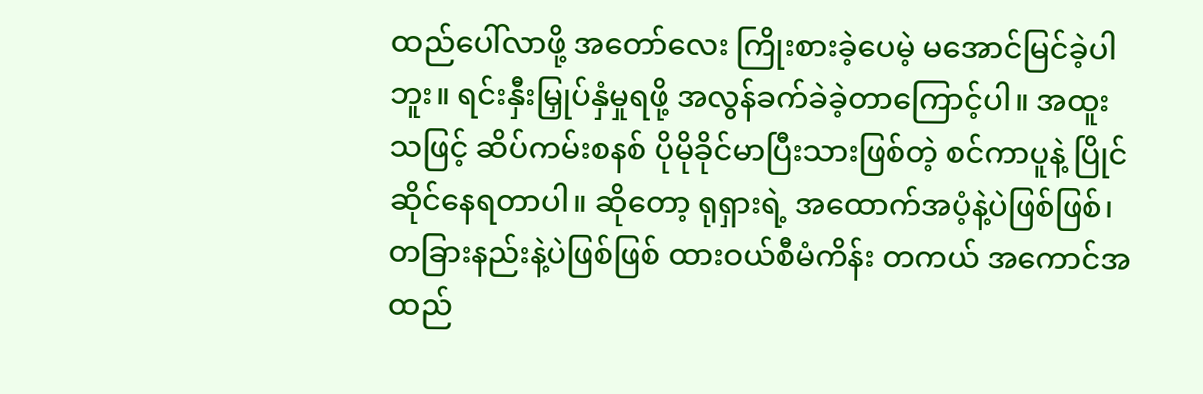ထည်ပေါ်လာဖို့ အတော်လေး ကြိုးစားခဲ့ပေမဲ့ မအောင်မြင်ခဲ့ပါဘူး။ ရင်းနှီးမြှုပ်နှံမှုရဖို့ အလွန်ခက်ခဲခဲ့တာကြောင့်ပါ။ အထူးသဖြင့် ဆိပ်ကမ်းစနစ် ပိုမိုခိုင်မာပြီးသားဖြစ်တဲ့ စင်ကာပူနဲ့ ပြိုင်ဆိုင်နေရတာပါ။ ဆိုတော့ ရုရှားရဲ့ အထောက်အပံ့နဲ့ပဲဖြစ်ဖြစ်၊ တခြားနည်းနဲ့ပဲဖြစ်ဖြစ် ထားဝယ်စီမံကိန်း တကယ် အကောင်အထည်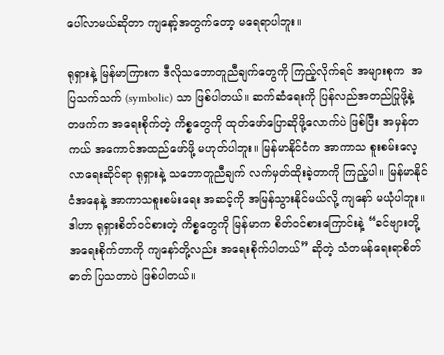ပေါ်လာမယ်ဆိုတာ ကျနော့်အတွက်တော့ မရေရာပါဘူး။

ရုရှားနဲ့ မြန်မာကြားက ဒီလိုသဘောတူညီချက်တွေကို ကြည့်လိုက်ရင် အများစုက  အပြသက်သက် (symbolic) သာ ဖြစ်ပါတယ်။ ဆက်ဆံရေးကို ပြန်လည်အတည်ပြုဖို့နဲ့ တဖက်က အရေးစိုက်တဲ့ ကိစ္စတွေကို ထုတ်ဖော်ပြောဆိုဖို့လောက်ပဲ ဖြစ်ပြီး အမှန်တကယ် အကောင်အထည်ဖော်ဖို့ မဟုတ်ပါဘူး။ မြန်မာနိုင်ငံက အာကာသ စူးစမ်းလေ့လာရေးဆိုင်ရာ ရုရှားနဲ့ သဘောတူညီချက် လက်မှတ်ထိုးခဲ့တာကို ကြည့်ပါ။ မြန်မာနိုင်ငံအနေနဲ့ အာကာသစူးစမ်းရေး အဆင့်ကို အမြန်သွားနိုင်မယ်လို့ ကျနော် မယုံပါဘူး။ ဒါဟာ ရုရှားစိတ်ဝင်စားတဲ့ ကိစ္စတွေကို မြန်မာက စိတ်ဝင်စားကြောင်းနဲ့ “ခင်ဗျားတို့ အရေးစိုက်တာကို ကျနော်တို့လည်း အရေးစိုက်ပါတယ်” ဆိုတဲ့ သံတမန်ရေးရာစိတ်ဓာတ် ပြသတာပဲ ဖြစ်ပါတယ်။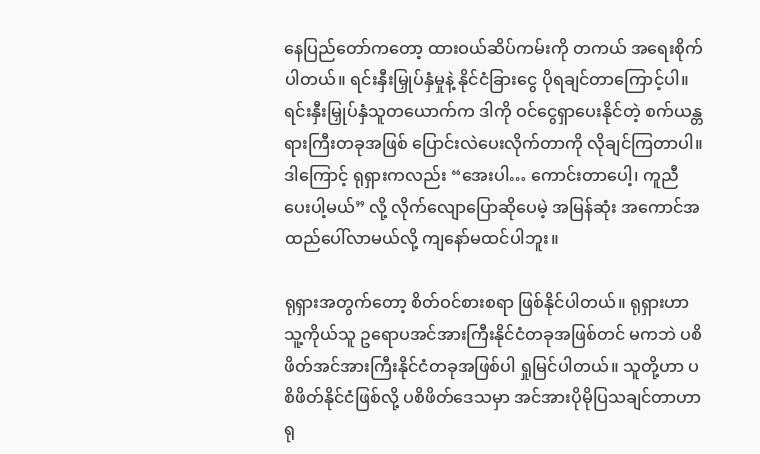နေပြည်တော်ကတော့ ထားဝယ်ဆိပ်ကမ်းကို တကယ် အရေးစိုက်ပါတယ်။ ရင်းနှီးမြှုပ်နှံမှုနဲ့ နိုင်ငံခြားငွေ ပိုရချင်တာကြောင့်ပါ။ ရင်းနှီးမြှုပ်နှံသူတယောက်က ဒါကို ဝင်ငွေရှာပေးနိုင်တဲ့ စက်ယန္တရားကြီးတခုအဖြစ် ပြောင်းလဲပေးလိုက်တာကို လိုချင်ကြတာပါ။ ဒါကြောင့် ရုရှားကလည်း “အေးပါ… ကောင်းတာပေါ့၊ ကူညီပေးပါ့မယ်” လို့ လိုက်လျောပြောဆိုပေမဲ့ အမြန်ဆုံး အကောင်အထည်ပေါ်လာမယ်လို့ ကျနော်မထင်ပါဘူး။

ရုရှားအတွက်တော့ စိတ်ဝင်စားစရာ ဖြစ်နိုင်ပါတယ်။ ရုရှားဟာ သူ့ကိုယ်သူ ဥရောပအင်အားကြီးနိုင်ငံတခုအဖြစ်တင် မကဘဲ ပစိဖိတ်အင်အားကြီးနိုင်ငံတခုအဖြစ်ပါ ရှုမြင်ပါတယ်။ သူတို့ဟာ ပစိဖိတ်နိုင်ငံဖြစ်လို့ ပစိဖိတ်ဒေသမှာ အင်အားပိုမိုပြသချင်တာဟာ ရု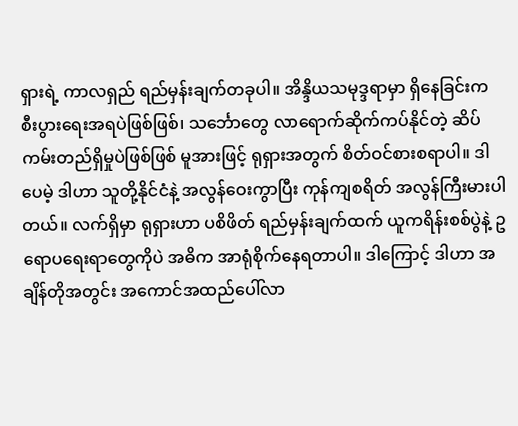ရှားရဲ့ ကာလရှည် ရည်မှန်းချက်တခုပါ။ အိန္ဒိယသမုဒ္ဒရာမှာ ရှိနေခြင်းက စီးပွားရေးအရပဲဖြစ်ဖြစ်၊ သင်္ဘောတွေ လာရောက်ဆိုက်ကပ်နိုင်တဲ့ ဆိပ်ကမ်းတည်ရှိမှုပဲဖြစ်ဖြစ် မူအားဖြင့် ရုရှားအတွက် စိတ်ဝင်စားစရာပါ။ ဒါပေမဲ့ ဒါဟာ သူတို့နိုင်ငံနဲ့ အလွန်ဝေးကွာပြီး ကုန်ကျစရိတ် အလွန်ကြီးမားပါတယ်။ လက်ရှိမှာ ရုရှားဟာ ပစိဖိတ် ရည်မှန်းချက်ထက် ယူကရိန်းစစ်ပွဲနဲ့ ဥရောပရေးရာတွေကိုပဲ အဓိက အာရုံစိုက်နေရတာပါ။ ဒါကြောင့် ဒါဟာ အချိန်တိုအတွင်း အကောင်အထည်ပေါ်လာ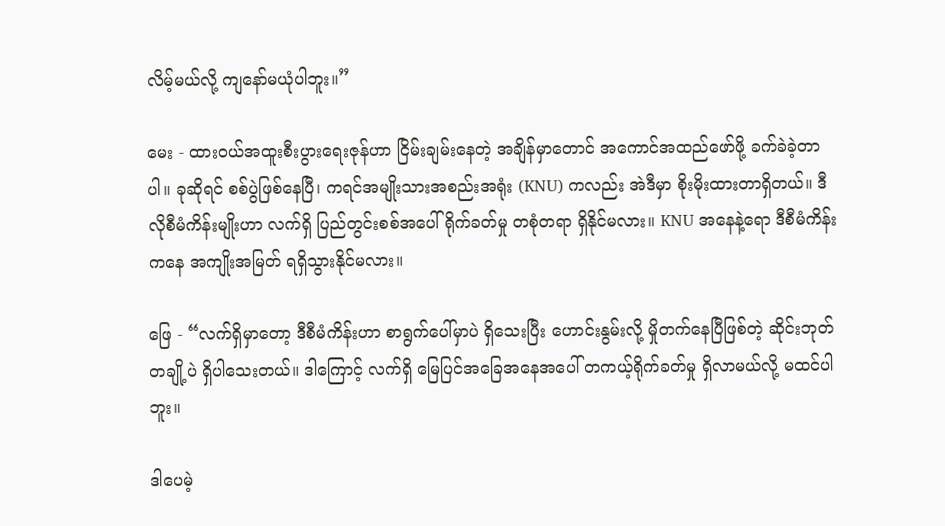လိမ့်မယ်လို့ ကျနော်မယုံပါဘူး။”

မေး - ထားဝယ်အထူးစီးပွားရေးဇုန်ဟာ ငြိမ်းချမ်းနေတဲ့ အချိန်မှာတောင် အကောင်အထည်ဖော်ဖို့ ခက်ခဲခဲ့တာပါ။ ခုဆိုရင် စစ်ပွဲဖြစ်နေပြီ၊ ကရင်အမျိုးသားအစည်းအရုံး (KNU) ကလည်း အဲဒီမှာ စိုးမိုးထားတာရှိတယ်။ ဒီလိုစီမံကိန်းမျိုးဟာ လက်ရှိ ပြည်တွင်းစစ်အပေါ် ရိုက်ခတ်မှု တစုံတရာ ရှိနိုင်မလား။ KNU အနေနဲ့ရော ဒီစီမံကိန်းကနေ အကျိုးအမြတ် ရရှိသွားနိုင်မလား။

ဖြေ - “လက်ရှိမှာတော့ ဒီစီမံကိန်းဟာ စာရွက်ပေါ်မှာပဲ ရှိသေးပြီး ဟောင်းနွမ်းလို့ မှိုတက်နေပြီဖြစ်တဲ့ ဆိုင်းဘုတ်တချို့ပဲ ရှိပါသေးတယ်။ ဒါကြောင့် လက်ရှိ မြေပြင်အခြေအနေအပေါ် တကယ့်ရိုက်ခတ်မှု ရှိလာမယ်လို့ မထင်ပါဘူး။

ဒါပေမဲ့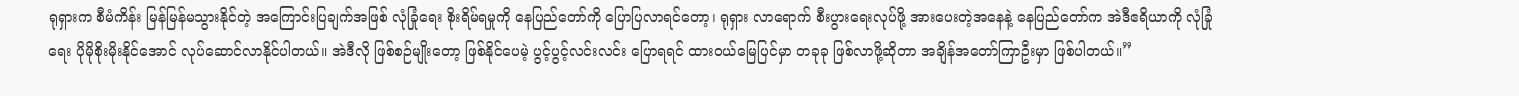ရုရှားက စီမံကိန်း မြန်မြန်မသွားနိုင်တဲ့ အကြောင်းပြချက်အဖြစ် လုံခြုံရေး စိုးရိမ်ရမှုကို နေပြည်တော်ကို ပြောပြလာရင်တော့၊ ရုရှား လာရောက် စီးပွားရေးလုပ်ဖို့ အားပေးတဲ့အနေနဲ့ နေပြည်တော်က အဲဒီဧရိယာကို လုံခြုံရေး ပိုမိုစိုးမိုးနိုင်အောင် လုပ်ဆောင်လာနိုင်ပါတယ်။ အဲဒီလို ဖြစ်စဉ်မျိုးတော့ ဖြစ်နိုင်ပေမဲ့ ပွင့်ပွင့်လင်းလင်း ပြောရရင် ထားဝယ်မြေပြင်မှာ တခုခု ဖြစ်လာဖို့ဆိုတာ အချိန်အတော်ကြာဦးမှာ ဖြစ်ပါတယ်။”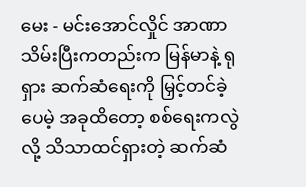မေး - မင်းအောင်လှိုင် အာဏာသိမ်းပြီးကတည်းက မြန်မာနဲ့ ရုရှား ဆက်ဆံရေးကို မြှင့်တင်ခဲ့ပေမဲ့ အခုထိတော့ စစ်ရေးကလွဲလို့ သိသာထင်ရှားတဲ့ ဆက်ဆံ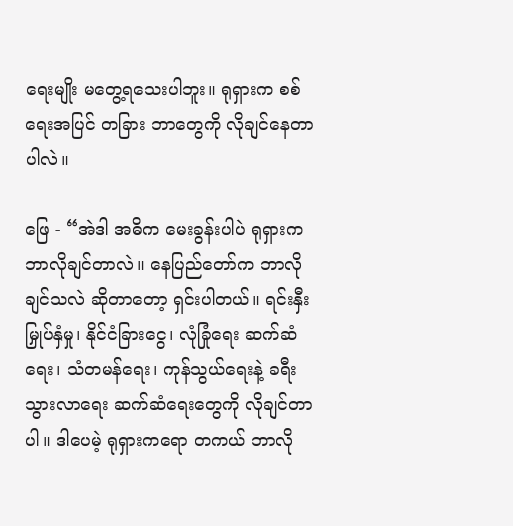ရေးမျိုး မတွေ့ရသေးပါဘူး။ ရုရှားက စစ်ရေးအပြင် တခြား ဘာတွေကို လိုချင်နေတာပါလဲ။

ဖြေ - “အဲဒါ အဓိက မေးခွန်းပါပဲ ရုရှားက ဘာလိုချင်တာလဲ။ နေပြည်တော်က ဘာလိုချင်သလဲ ဆိုတာတော့ ရှင်းပါတယ်။ ရင်းနှီးမြှုပ်နှံမှု၊ နိုင်ငံခြားငွေ၊ လုံခြုံရေး ဆက်ဆံရေး၊ သံတမန်ရေး၊ ကုန်သွယ်ရေးနဲ့ ခရီးသွားလာရေး ဆက်ဆံရေးတွေကို လိုချင်တာပါ။ ဒါပေမဲ့ ရုရှားကရော တကယ် ဘာလို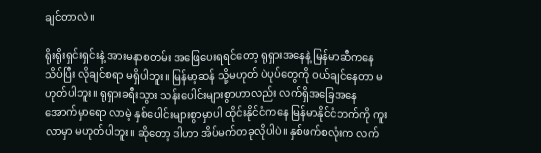ချင်တာလဲ။

ရိုးရိုးရှင်းရှင်းနဲ့ အားမနာစတမ်း အဖြေပေးရရင်တော့ ရုရှားအနေနဲ့ မြန်မာဆီကနေ သိပ်ပြီး လိုချင်စရာ မရှိပါဘူး။ မြန်မာ့ဆန် သို့မဟုတ် ပဲပုပ်တွေကို ဝယ်ချင်နေတာ မဟုတ်ပါဘူး။ ရုရှားခရီးသွား သန်းပေါင်းများစွာဟာလည်း လက်ရှိအခြေအနေအောက်မှာရော လာမဲ့ နှစ်ပေါင်းများစွာမှာပါ ထိုင်းနိုင်ငံကနေ မြန်မာနိုင်ငံဘက်ကို ကူးလာမှာ မဟုတ်ပါဘူး။ ဆိုတော့ ဒါဟာ အိပ်မက်တခုလိုပါပဲ။ နှစ်ဖက်စလုံးက လက်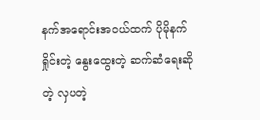နက်အရောင်းအဝယ်ထက် ပိုမိုနက်ရှိုင်းတဲ့ နွေးထွေးတဲ့ ဆက်ဆံရေးဆိုတဲ့ လှပတဲ့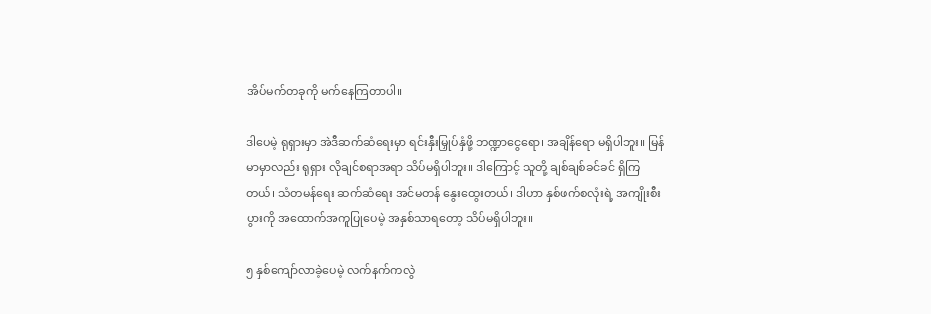အိပ်မက်တခုကို မက်နေကြတာပါ။

ဒါပေမဲ့ ရုရှားမှာ အဲဒီဆက်ဆံရေးမှာ ရင်းနှီးမြှုပ်နှံဖို့ ဘဏ္ဍာငွေရော၊ အချိန်ရော မရှိပါဘူး။ မြန်မာမှာလည်း ရုရှား လိုချင်စရာအရာ သိပ်မရှိပါဘူး။ ဒါကြောင့် သူတို့ ချစ်ချစ်ခင်ခင် ရှိကြတယ်၊ သံတမန်ရေး ဆက်ဆံရေး အင်မတန် နွေးထွေးတယ်၊ ဒါဟာ နှစ်ဖက်စလုံးရဲ့ အကျိုးစီးပွားကို အထောက်အကူပြုပေမဲ့ အနှစ်သာရတော့ သိပ်မရှိပါဘူး။

၅ နှစ်ကျော်လာခဲ့ပေမဲ့ လက်နက်ကလွဲ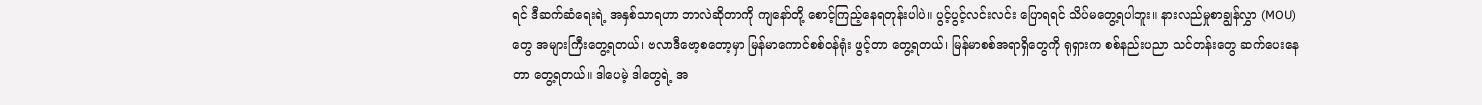ရင် ဒီဆက်ဆံရေးရဲ့ အနှစ်သာရဟာ ဘာလဲဆိုတာကို ကျနော်တို့ စောင့်ကြည့်နေရတုန်းပါပဲ။ ပွင့်ပွင့်လင်းလင်း ပြောရရင် သိပ်မတွေ့ရပါဘူး။ နားလည်မှုစာချွန်လွှာ (MOU) တွေ အများကြီးတွေ့ရတယ်၊ ဗလာဒီဗော့စတော့မှာ မြန်မာကောင်စစ်ဝန်ရုံး ဖွင့်တာ တွေ့ရတယ်၊ မြန်မာစစ်အရာရှိတွေကို ရုရှားက စစ်နည်းပညာ သင်တန်းတွေ ဆက်ပေးနေတာ တွေ့ရတယ်။ ဒါပေမဲ့ ဒါတွေရဲ့ အ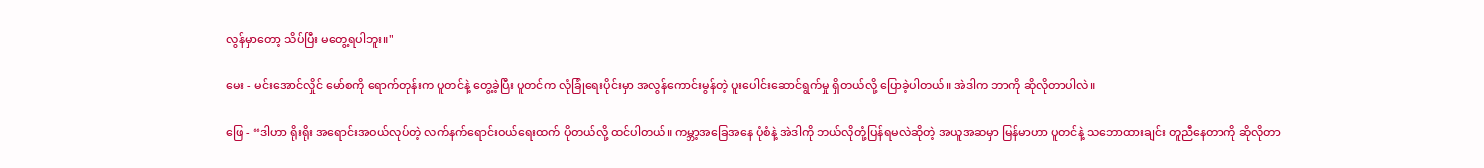လွန်မှာတော့ သိပ်ပြီး မတွေ့ရပါဘူး။"

မေး - မင်းအောင်လှိုင် မော်စကို ရောက်တုန်းက ပူတင်နဲ့ တွေ့ခဲ့ပြီး ပူတင်က လုံခြုံရေးပိုင်းမှာ အလွန်ကောင်းမွန်တဲ့ ပူးပေါင်းဆောင်ရွက်မှု ရှိတယ်လို့ ပြောခဲ့ပါတယ်။ အဲဒါက ဘာကို ဆိုလိုတာပါလဲ။

ဖြေ - “ဒါဟာ ရိုးရိုး အရောင်းအဝယ်လုပ်တဲ့ လက်နက်ရောင်းဝယ်ရေးထက် ပိုတယ်လို့ ထင်ပါတယ်။ ကမ္ဘာ့အခြေအနေ ပုံစံနဲ့ အဲဒါကို ဘယ်လိုတုံ့ပြန်ရမလဲဆိုတဲ့ အယူအဆမှာ မြန်မာဟာ ပူတင်နဲ့ သဘောထားချင်း တူညီနေတာကို ဆိုလိုတာ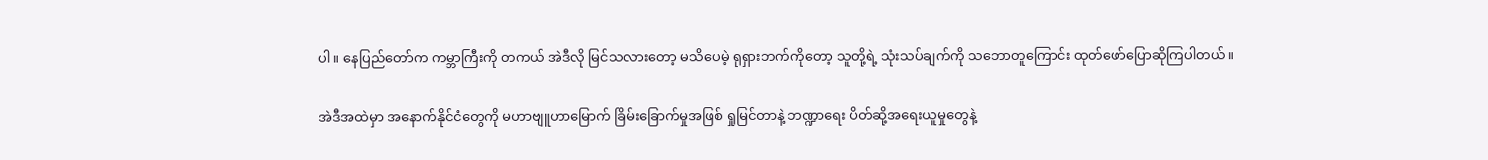ပါ။ နေပြည်တော်က ကမ္ဘာကြီးကို တကယ် အဲဒီလို မြင်သလားတော့ မသိပေမဲ့ ရုရှားဘက်ကိုတော့ သူတို့ရဲ့ သုံးသပ်ချက်ကို သဘောတူကြောင်း ထုတ်ဖော်ပြောဆိုကြပါတယ်။

အဲဒီအထဲမှာ အနောက်နိုင်ငံတွေကို မဟာဗျူဟာမြောက် ခြိမ်းခြောက်မှုအဖြစ် ရှုမြင်တာနဲ့ ဘဏ္ဍာရေး ပိတ်ဆို့အရေးယူမှုတွေနဲ့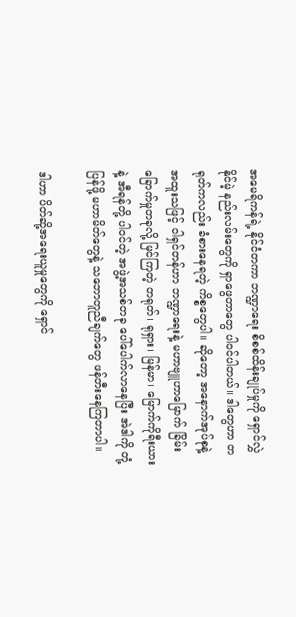အမေရိကန်ရဲ့ နိုင်ငံတကာ ဘဏ္ဍာရေး စိစစ်ထိန်းချုပ်မှုကို ရှောင်လွှဲနိုင်မဲ့ နည်းလမ်းတွေကို ရှာဖွေတာတွေ ပါဝင်ပါတယ်။ ဒါတွေဟာ တရုတ်ကလည်း ခံစားနေရတဲ့ ကိစ္စတွေပါ။ ဆိုတော့ အနောက်အုပ်စုနဲ့ အထူးသဖြင့် ဝါရှင်တန်ဟာ ဘဏ္ဍာရေးနဲ့ မဟာဗျူဟာမြောက် ခြိမ်းခြောက်မှုတခုလို့ မြင်ကြတဲ့ တရုတ်၊ ရုရှား၊ မြန်မာ၊ မြောက်ကိုရီးယားနဲ့ အီရန်တို့ ပါဝင်တဲ့ အဖွဲ့အသစ်တခု ပေါ်ပေါက်လာနေပြီး အဲဒါကို တုံ့ပြန်ဖို့ မဟာမိတ်တွေနဲ့ သဘောတူညီချက်တွေ ဖန်တီးနေကြတာပါ။

ဒါဟာ ပိတ်ဆို့အရေးယူမှုတွေကို ရှောင်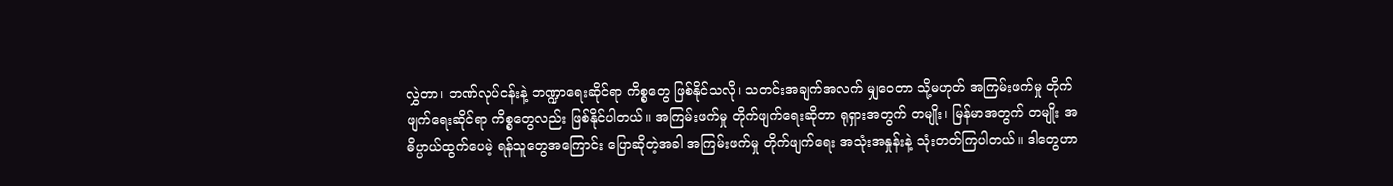လွှဲတာ၊ ဘဏ်လုပ်ငန်းနဲ့ ဘဏ္ဍာရေးဆိုင်ရာ ကိစ္စတွေ ဖြစ်နိုင်သလို၊ သတင်းအချက်အလက် မျှဝေတာ သို့မဟုတ် အကြမ်းဖက်မှု တိုက်ဖျက်ရေးဆိုင်ရာ ကိစ္စတွေလည်း ဖြစ်နိုင်ပါတယ်။ အကြမ်းဖက်မှု တိုက်ဖျက်ရေးဆိုတာ ရုရှားအတွက် တမျိုး၊ မြန်မာအတွက် တမျိုး အဓိပ္ပာယ်ထွက်ပေမဲ့ ရန်သူတွေအကြောင်း ပြောဆိုတဲ့အခါ အကြမ်းဖက်မှု တိုက်ဖျက်ရေး အသုံးအနှုန်းနဲ့ သုံးတတ်ကြပါတယ်။ ဒါတွေဟာ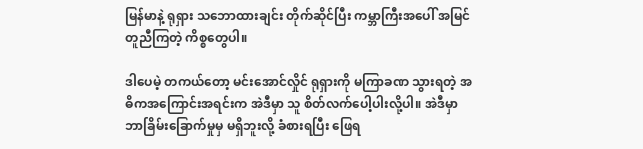မြန်မာနဲ့ ရုရှား သဘောထားချင်း တိုက်ဆိုင်ပြီး ကမ္ဘာကြီးအပေါ် အမြင်တူညီကြတဲ့ ကိစ္စတွေပါ။

ဒါပေမဲ့ တကယ်တော့ မင်းအောင်လှိုင် ရုရှားကို မကြာခဏ သွားရတဲ့ အဓိကအကြောင်းအရင်းက အဲဒီမှာ သူ စိတ်လက်ပေါ့ပါးလို့ပါ။ အဲဒီမှာ ဘာခြိမ်းခြောက်မှုမှ မရှိဘူးလို့ ခံစားရပြီး ဖြေရ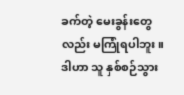ခက်တဲ့ မေးခွန်းတွေလည်း မကြုံရပါဘူး။ ဒါဟာ သူ နှစ်စဉ်သွား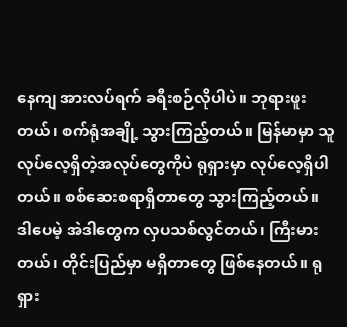နေကျ အားလပ်ရက် ခရီးစဉ်လိုပါပဲ။ ဘုရားဖူးတယ်၊ စက်ရုံအချို့ သွားကြည့်တယ်။ မြန်မာမှာ သူလုပ်လေ့ရှိတဲ့အလုပ်တွေကိုပဲ ရုရှားမှာ လုပ်လေ့ရှိပါတယ်။ စစ်ဆေးစရာရှိတာတွေ သွားကြည့်တယ်။ ဒါပေမဲ့ အဲဒါတွေက လှပသစ်လွင်တယ်၊ ကြီးမားတယ်၊ တိုင်းပြည်မှာ မရှိတာတွေ ဖြစ်နေတယ်။ ရုရှား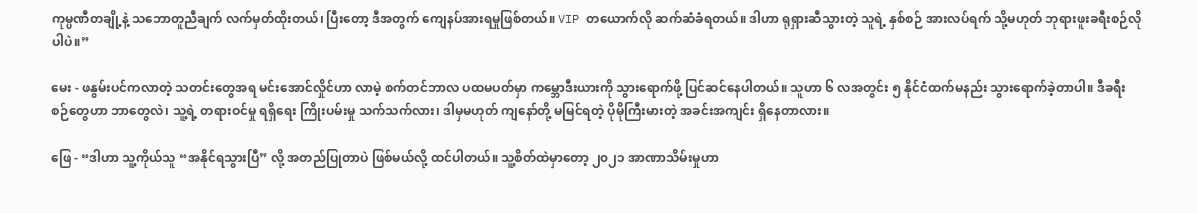ကုမ္ပဏီတချို့နဲ့ သဘောတူညီချက် လက်မှတ်ထိုးတယ်၊ ပြီးတော့ ဒီအတွက် ကျေနပ်အားရမှုဖြစ်တယ်။ VIP တယောက်လို ဆက်ဆံခံရတယ်။ ဒါဟာ ရုရှားဆီသွားတဲ့ သူရဲ့ နှစ်စဉ် အားလပ်ရက် သို့မဟုတ် ဘုရားဖူးခရီးစဉ်လိုပါပဲ။”

မေး - ဖနွမ်းပင်ကလာတဲ့ သတင်းတွေအရ မင်းအောင်လှိုင်ဟာ လာမဲ့ စက်တင်ဘာလ ပထမပတ်မှာ ကမ္ဘောဒီးယားကို သွားရောက်ဖို့ ပြင်ဆင်နေပါတယ်။ သူဟာ ၆ လအတွင်း ၅ နိုင်ငံထက်မနည်း သွားရောက်ခဲ့တာပါ။ ဒီခရီးစဉ်တွေဟာ ဘာတွေလဲ၊ သူ့ရဲ့ တရားဝင်မှု ရရှိရေး ကြိုးပမ်းမှု သက်သက်လား၊ ဒါမှမဟုတ် ကျနော်တို့ မမြင်ရတဲ့ ပိုမိုကြီးမားတဲ့ အခင်းအကျင်း ရှိနေတာလား။

ဖြေ - “ဒါဟာ သူ့ကိုယ်သူ “အနိုင်ရသွားပြီ” လို့ အတည်ပြုတာပဲ ဖြစ်မယ်လို့ ထင်ပါတယ်။ သူ့စိတ်ထဲမှာတော့ ၂၀၂၁ အာဏာသိမ်းမှုဟာ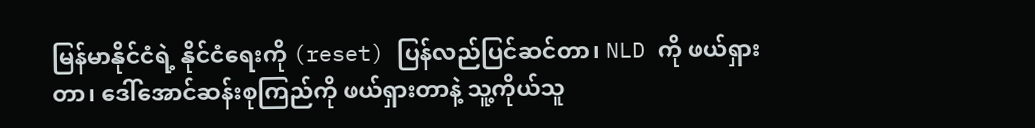မြန်မာနိုင်ငံရဲ့ နိုင်ငံရေးကို (reset) ပြန်လည်ပြင်ဆင်တာ၊ NLD ကို ဖယ်ရှားတာ၊ ဒေါ်အောင်ဆန်းစုကြည်ကို ဖယ်ရှားတာနဲ့ သူ့ကိုယ်သူ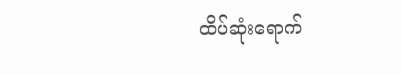ထိပ်ဆုံးရောက်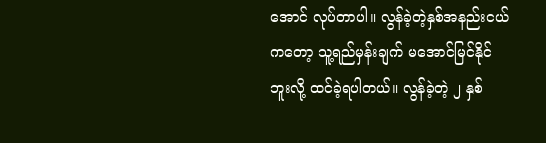အောင် လုပ်တာပါ။ လွန်ခဲ့တဲ့နှစ်အနည်းငယ်ကတော့ သူ့ရည်မှန်းချက် မအောင်မြင်နိုင်ဘူးလို့ ထင်ခဲ့ရပါတယ်။ လွန်ခဲ့တဲ့ ၂ နှစ်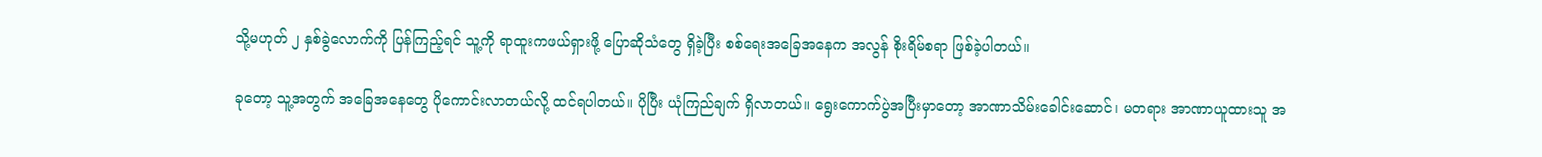သို့မဟုတ် ၂ နှစ်ခွဲလောက်ကို ပြန်ကြည့်ရင် သူ့ကို ရာထူးကဖယ်ရှားဖို့ ပြောဆိုသံတွေ ရှိခဲ့ပြီး စစ်ရေးအခြေအနေက အလွန် စိုးရိမ်စရာ ဖြစ်ခဲ့ပါတယ်။

ခုတော့ သူ့အတွက် အခြေအနေတွေ ပိုကောင်းလာတယ်လို့ ထင်ရပါတယ်။ ပိုပြီး ယုံကြည်ချက် ရှိလာတယ်။ ရွေးကောက်ပွဲအပြီးမှာတော့ အာဏာသိမ်းခေါင်းဆောင်၊ မတရား အာဏာယူထားသူ အ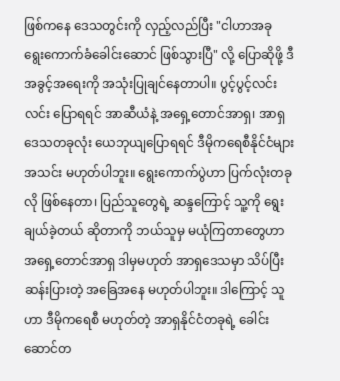ဖြစ်ကနေ ဒေသတွင်းကို လှည့်လည်ပြီး "ငါဟာအခု ရွေးကောက်ခံခေါင်းဆောင် ဖြစ်သွားပြီ" လို့ ပြောဆိုဖို့ ဒီအခွင့်အရေးကို အသုံးပြုချင်နေတာပါ။ ပွင့်ပွင့်လင်းလင်း ပြောရရင် အာဆီယံနဲ့ အရှေ့တောင်အာရှ၊ အာရှဒေသတခုလုံး ယေဘုယျပြောရရင် ဒီမိုကရေစီနိုင်ငံများအသင်း မဟုတ်ပါဘူး။ ရွေးကောက်ပွဲဟာ ပြက်လုံးတခုလို ဖြစ်နေတာ၊ ပြည်သူတွေရဲ့ ဆန္ဒကြောင့် သူ့ကို ရွေးချယ်ခဲ့တယ် ဆိုတာကို ဘယ်သူမှ မယုံကြတာတွေဟာ အရှေ့တောင်အာရှ ဒါမှမဟုတ် အာရှဒေသမှာ သိပ်ပြီး ဆန်းပြားတဲ့ အခြေအနေ မဟုတ်ပါဘူး။ ဒါကြောင့် သူဟာ ဒီမိုကရေစီ မဟုတ်တဲ့ အာရှနိုင်ငံတခုရဲ့ ခေါင်းဆောင်တ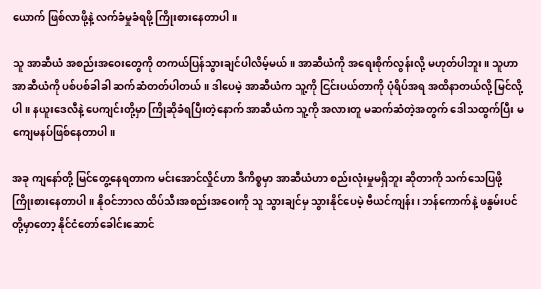ယောက် ဖြစ်လာဖို့နဲ့ လက်ခံမှုခံရဖို့ ကြိုးစားနေတာပါ။

သူ အာဆီယံ အစည်းအဝေးတွေကို တကယ်ပြန်သွားချင်ပါလိမ့်မယ်။ အာဆီယံကို အရေးစိုက်လွန်းလို့ မဟုတ်ပါဘူး။ သူဟာ အာဆီယံကို ပစ်ပစ်ခါခါ ဆက်ဆံတတ်ပါတယ်။ ဒါပေမဲ့ အာဆီယံက သူ့ကို ငြင်းပယ်တာကို ပုံရိပ်အရ အထိနာတယ်လို့ မြင်လို့ပါ။ နယူးဒေလီနဲ့ ပေကျင်းတို့မှာ ကြိုဆိုခံရပြီးတဲ့နောက် အာဆီယံက သူ့ကို အလားတူ မဆက်ဆံတဲ့အတွက် ဒေါသထွက်ပြီး မကျေမနပ်ဖြစ်နေတာပါ။

အခု ကျနော်တို့ မြင်တွေ့နေရတာက မင်းအောင်လှိုင်ဟာ ဒီကိစ္စမှာ အာဆီယံဟာ စည်းလုံးမှုမရှိဘူး ဆိုတာကို သက်သေပြဖို့ ကြိုးစားနေတာပါ။ နိုဝင်ဘာလ ထိပ်သီးအစည်းအဝေးကို သူ သွားချင်မှ သွားနိုင်ပေမဲ့ ဗီယင်ကျန်း၊ ဘန်ကောက်နဲ့ ဖနွမ်းပင်တို့မှာတော့ နိုင်ငံတော်ခေါင်းဆောင်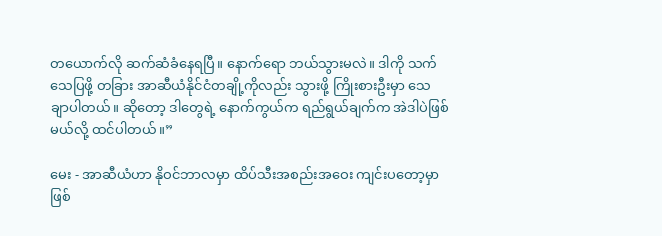တယောက်လို ဆက်ဆံခံနေရပြီ။ နောက်ရော ဘယ်သွားမလဲ။ ဒါကို သက်သေပြဖို့ တခြား အာဆီယံနိုင်ငံတချို့ကိုလည်း သွားဖို့ ကြိုးစားဦးမှာ သေချာပါတယ်။ ဆိုတော့ ဒါတွေရဲ့ နောက်ကွယ်က ရည်ရွယ်ချက်က အဲဒါပဲဖြစ်မယ်လို့ ထင်ပါတယ်။”

မေး - အာဆီယံဟာ နိုဝင်ဘာလမှာ ထိပ်သီးအစည်းအဝေး ကျင်းပတော့မှာဖြစ်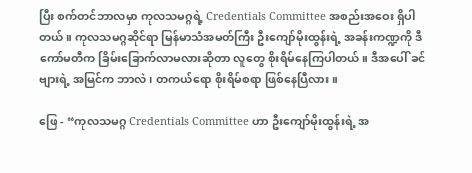ပြီး စက်တင်ဘာလမှာ ကုလသမဂ္ဂရဲ့ Credentials Committee အစည်းအဝေး ရှိပါတယ်။ ကုလသမဂ္ဂဆိုင်ရာ မြန်မာသံအမတ်ကြီး ဦးကျော်မိုးထွန်းရဲ့ အခန်းကဏ္ဍကို ဒီကော်မတီက ခြိမ်းခြောက်လာမလားဆိုတာ လူတွေ စိုးရိမ်နေကြပါတယ်။ ဒီအပေါ် ခင်ဗျားရဲ့ အမြင်က ဘာလဲ၊ တကယ်ရော စိုးရိမ်စရာ ဖြစ်နေပြီလား။

ဖြေ - “ကုလသမဂ္ဂ Credentials Committee ဟာ ဦးကျော်မိုးထွန်းရဲ့ အ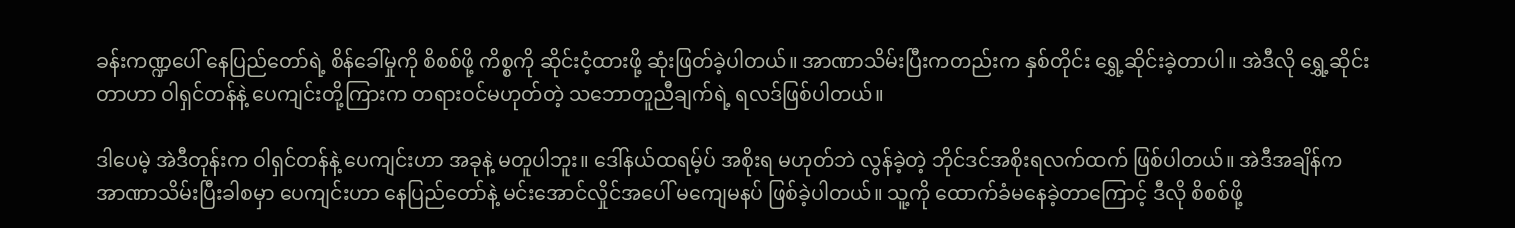ခန်းကဏ္ဍပေါ် နေပြည်တော်ရဲ့ စိန်ခေါ်မှုကို စိစစ်ဖို့ ကိစ္စကို ဆိုင်းငံ့ထားဖို့ ဆုံးဖြတ်ခဲ့ပါတယ်။ အာဏာသိမ်းပြီးကတည်းက နှစ်တိုင်း ရွှေ့ဆိုင်းခဲ့တာပါ။ အဲဒီလို ရွှေ့ဆိုင်းတာဟာ ဝါရှင်တန်နဲ့ ပေကျင်းတို့ကြားက တရားဝင်မဟုတ်တဲ့ သဘောတူညီချက်ရဲ့ ရလဒ်ဖြစ်ပါတယ်။

ဒါပေမဲ့ အဲဒီတုန်းက ဝါရှင်တန်နဲ့ ပေကျင်းဟာ အခုနဲ့ မတူပါဘူး။ ဒေါ်နယ်ထရမ့်ပ် အစိုးရ မဟုတ်ဘဲ လွန်ခဲ့တဲ့ ဘိုင်ဒင်အစိုးရလက်ထက် ဖြစ်ပါတယ်။ အဲဒီအချိန်က အာဏာသိမ်းပြီးခါစမှာ ပေကျင်းဟာ နေပြည်တော်နဲ့ မင်းအောင်လှိုင်အပေါ် မကျေမနပ် ဖြစ်ခဲ့ပါတယ်။ သူ့ကို ထောက်ခံမနေခဲ့တာကြောင့် ဒီလို စိစစ်ဖို့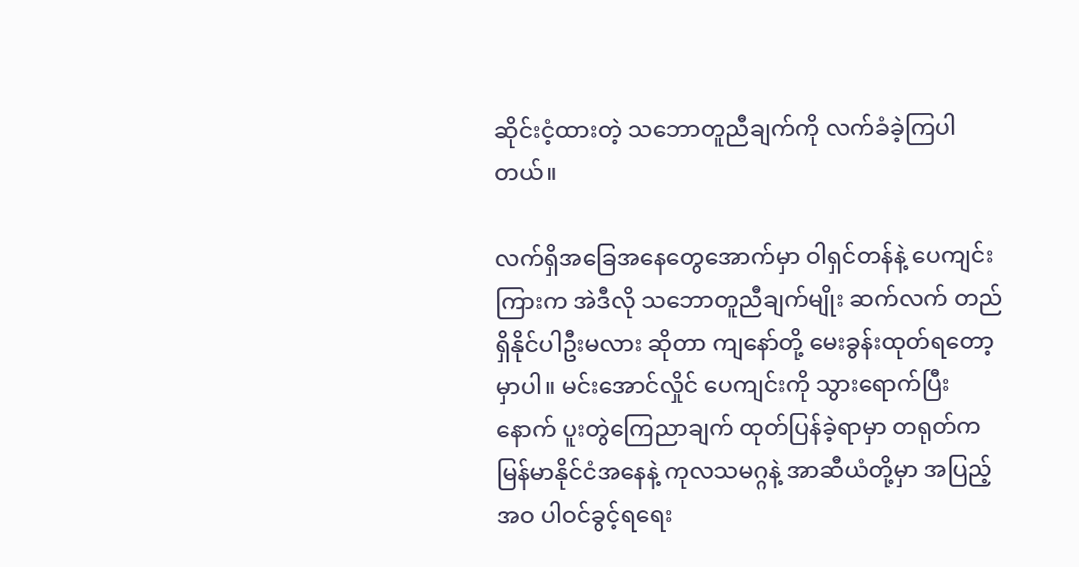ဆိုင်းငံ့ထားတဲ့ သဘောတူညီချက်ကို လက်ခံခဲ့ကြပါတယ်။

လက်ရှိအခြေအနေတွေအောက်မှာ ဝါရှင်တန်နဲ့ ပေကျင်းကြားက အဲဒီလို သဘောတူညီချက်မျိုး ဆက်လက် တည်ရှိနိုင်ပါဦးမလား ဆိုတာ ကျနော်တို့ မေးခွန်းထုတ်ရတော့မှာပါ။ မင်းအောင်လှိုင် ပေကျင်းကို သွားရောက်ပြီးနောက် ပူးတွဲကြေညာချက် ထုတ်ပြန်ခဲ့ရာမှာ တရုတ်က မြန်မာနိုင်ငံအနေနဲ့ ကုလသမဂ္ဂနဲ့ အာဆီယံတို့မှာ အပြည့်အဝ ပါဝင်ခွင့်ရရေး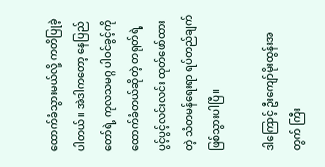ထောက်ခံသွားမယ်လို့ ကတိပြုခဲ့ပါတယ်။ အဲဒါကတော့ နေပြည်တော်ရဲ့ ကုလသမဂ္ဂ ပါဝင်ခွင့်ကို ထောက်ခံတယ်ဆိုတဲ့ တရုတ်ရဲ့ ပွင့်ပွင့်လင်းလင်း ထုတ်ဖော်ထားတဲ့ သံတမန်ရေးရာ ရပ်တည်ချက်ဖြစ်သွားပါပြီ။

ဒါကြောင့် ဦးကျော်မိုးထွန်းအတွက် ကြီး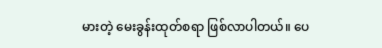မားတဲ့ မေးခွန်းထုတ်စရာ ဖြစ်လာပါတယ်။ ပေ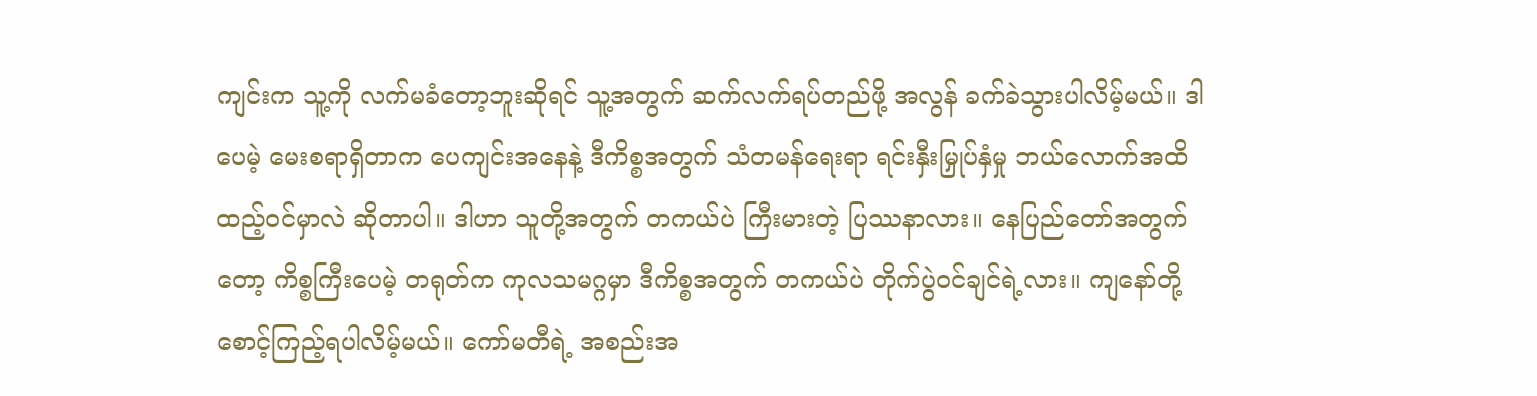ကျင်းက သူ့ကို လက်မခံတော့ဘူးဆိုရင် သူ့အတွက် ဆက်လက်ရပ်တည်ဖို့ အလွန် ခက်ခဲသွားပါလိမ့်မယ်။ ဒါပေမဲ့ မေးစရာရှိတာက ပေကျင်းအနေနဲ့ ဒီကိစ္စအတွက် သံတမန်ရေးရာ ရင်းနှီးမြှုပ်နှံမှု ဘယ်လောက်အထိ ထည့်ဝင်မှာလဲ ဆိုတာပါ။ ဒါဟာ သူတို့အတွက် တကယ်ပဲ ကြီးမားတဲ့ ပြဿနာလား။ နေပြည်တော်အတွက်တော့ ကိစ္စကြီးပေမဲ့ တရုတ်က ကုလသမဂ္ဂမှာ ဒီကိစ္စအတွက် တကယ်ပဲ တိုက်ပွဲဝင်ချင်ရဲ့လား။ ကျနော်တို့ စောင့်ကြည့်ရပါလိမ့်မယ်။ ကော်မတီရဲ့ အစည်းအ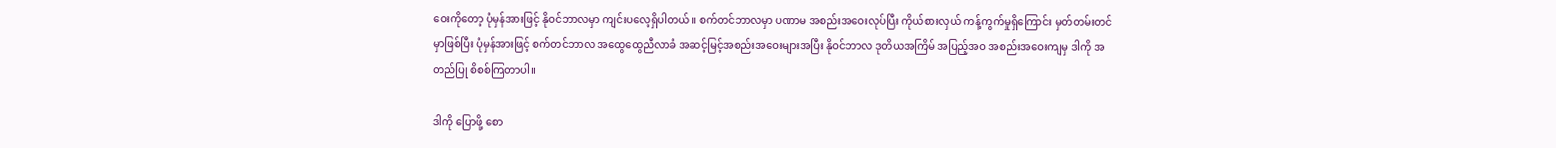ဝေးကိုတော့ ပုံမှန်အားဖြင့် နိုဝင်ဘာလမှာ ကျင်းပလေ့ရှိပါတယ်။ စက်တင်ဘာလမှာ ပဏာမ အစည်းအဝေးလုပ်ပြီး ကိုယ်စားလှယ် ကန့်ကွက်မှုရှိကြောင်း မှတ်တမ်းတင်မှာဖြစ်ပြီး ပုံမှန်အားဖြင့် စက်တင်ဘာလ အထွေထွေညီလာခံ အဆင့်မြင့်အစည်းအဝေးများအပြီး နိုဝင်ဘာလ ဒုတိယအကြိမ် အပြည့်အဝ အစည်းအဝေးကျမှ ဒါကို အတည်ပြု စိစစ်ကြတာပါ။

ဒါကို ပြောဖို့ စော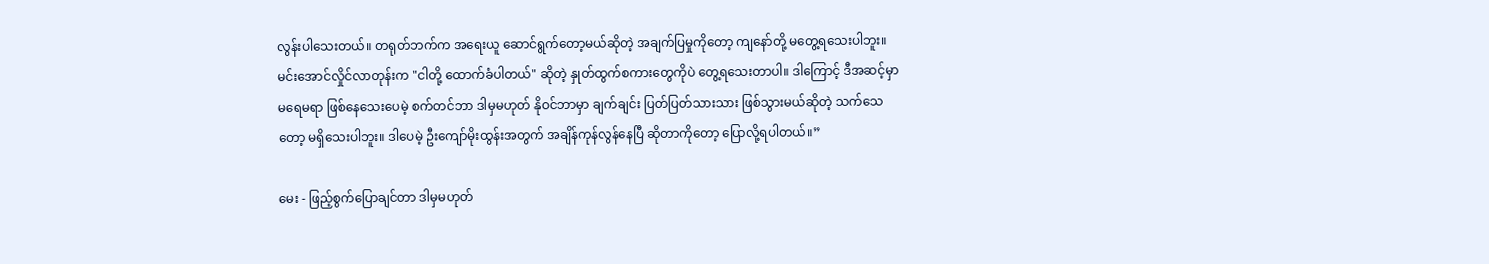လွန်းပါသေးတယ်။ တရုတ်ဘက်က အရေးယူ ဆောင်ရွက်တော့မယ်ဆိုတဲ့ အချက်ပြမှုကိုတော့ ကျနော်တို့ မတွေ့ရသေးပါဘူး။ မင်းအောင်လှိုင်လာတုန်းက "ငါတို့ ထောက်ခံပါတယ်" ဆိုတဲ့ နှုတ်ထွက်စကားတွေကိုပဲ တွေ့ရသေးတာပါ။ ဒါကြောင့် ဒီအဆင့်မှာ မရေမရာ ဖြစ်နေသေးပေမဲ့ စက်တင်ဘာ ဒါမှမဟုတ် နိုဝင်ဘာမှာ ချက်ချင်း ပြတ်ပြတ်သားသား ဖြစ်သွားမယ်ဆိုတဲ့ သက်သေတော့ မရှိသေးပါဘူး။ ဒါပေမဲ့ ဦးကျော်မိုးထွန်းအတွက် အချိန်ကုန်လွန်နေပြီ ဆိုတာကိုတော့ ပြောလို့ရပါတယ်။”

မေး - ဖြည့်စွက်ပြောချင်တာ ဒါမှမဟုတ်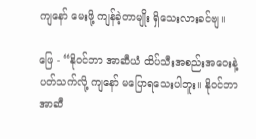ကျနော် မေးဖို့ ကျန်ခဲ့တာမျိုး ရှိသေးလားခင်ဗျ။

ဖြေ - “နိုဝင်ဘာ အာဆီယံ ထိပ်သီးအစည်းအဝေးနဲ့ ပတ်သက်လို့ ကျနော် မပြောရသေးပါဘူး။ နိုဝင်ဘာ အာဆီ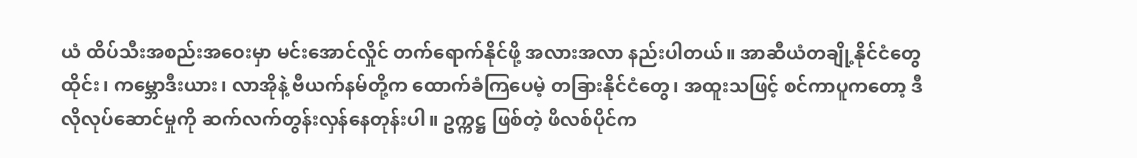ယံ ထိပ်သီးအစည်းအဝေးမှာ မင်းအောင်လှိုင် တက်ရောက်နိုင်ဖို့ အလားအလာ နည်းပါတယ်။ အာဆီယံတချို့နိုင်ငံတွေ ထိုင်း၊ ကမ္ဘောဒီးယား၊ လာအိုနဲ့ ဗီယက်နမ်တို့က ထောက်ခံကြပေမဲ့ တခြားနိုင်ငံတွေ၊ အထူးသဖြင့် စင်ကာပူကတော့ ဒီလိုလုပ်ဆောင်မှုကို ဆက်လက်တွန်းလှန်နေတုန်းပါ။ ဥက္ကဋ္ဌ ဖြစ်တဲ့ ဖိလစ်ပိုင်က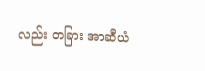လည်း တခြား အာဆီယံ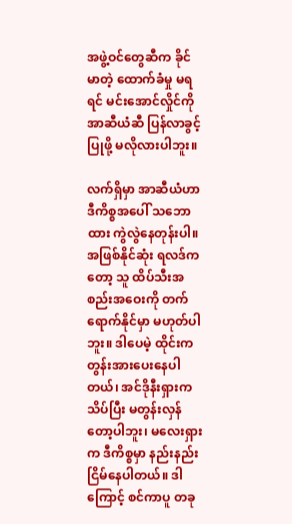အဖွဲ့ဝင်တွေဆီက ခိုင်မာတဲ့ ထောက်ခံမှု မရရင် မင်းအောင်လှိုင်ကို အာဆီယံဆီ ပြန်လာခွင့်ပြုဖို့ မလိုလားပါဘူး။

လက်ရှိမှာ အာဆီယံဟာ ဒီကိစ္စအပေါ် သဘောထား ကွဲလွဲနေတုန်းပါ။ အဖြစ်နိုင်ဆုံး ရလဒ်ကတော့ သူ ထိပ်သီးအစည်းအဝေးကို တက်ရောက်နိုင်မှာ မဟုတ်ပါဘူး။ ဒါပေမဲ့ ထိုင်းက တွန်းအားပေးနေပါတယ်၊ အင်ဒိုနီးရှားက သိပ်ပြီး မတွန်းလှန်တော့ပါဘူး၊ မလေးရှားက ဒီကိစ္စမှာ နည်းနည်း ငြိမ်နေပါတယ်။ ဒါကြောင့် စင်ကာပူ တခု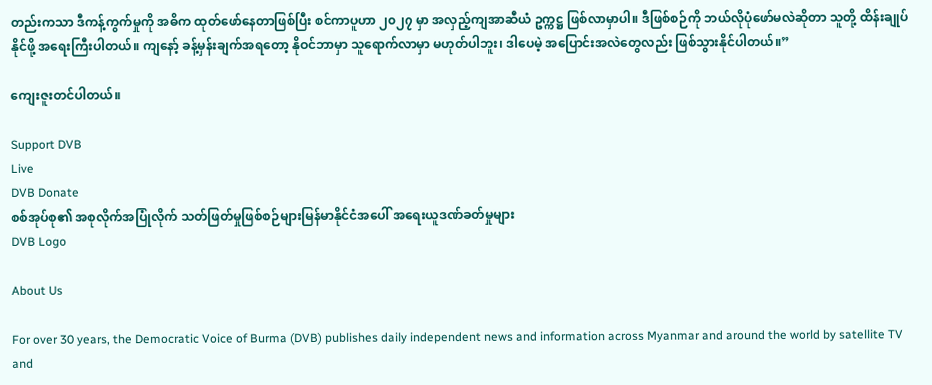တည်းကသာ ဒီကန့်ကွက်မှုကို အဓိက ထုတ်ဖော်နေတာဖြစ်ပြီး စင်ကာပူဟာ ၂၀၂၇ မှာ အလှည့်ကျအာဆီယံ ဥက္ကဋ္ဌ ဖြစ်လာမှာပါ။ ဒီဖြစ်စဉ်ကို ဘယ်လိုပုံဖော်မလဲဆိုတာ သူတို့ ထိန်းချုပ်နိုင်ဖို့ အရေးကြီးပါတယ်။ ကျနော့် ခန့်မှန်းချက်အရတော့ နိုဝင်ဘာမှာ သူရောက်လာမှာ မဟုတ်ပါဘူး၊ ဒါပေမဲ့ အပြောင်းအလဲတွေလည်း ဖြစ်သွားနိုင်ပါတယ်။”

ကျေးဇူးတင်ပါတယ်။

Support DVB
Live
DVB Donate
စစ်အုပ်စု၏ အစုလိုက်အပြုံလိုက် သတ်ဖြတ်မှုဖြစ်စဉ်များမြန်မာနိုင်ငံအပေါ် အရေးယူဒဏ်ခတ်မှုများ
DVB Logo

About Us

For over 30 years, the Democratic Voice of Burma (DVB) publishes daily independent news and information across Myanmar and around the world by satellite TV and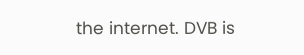the internet. DVB is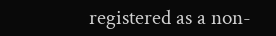registered as a non-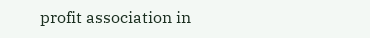profit association in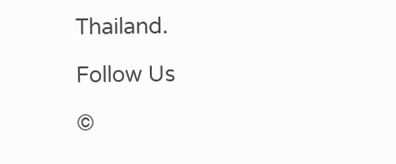Thailand.

Follow Us

©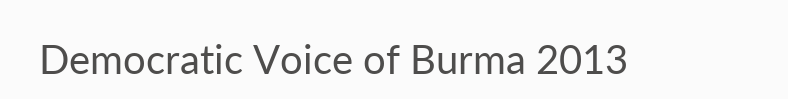Democratic Voice of Burma 2013